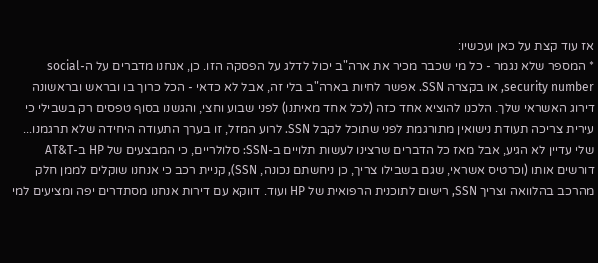אז עוד קצת על כאן ועכשיו:
* המספר שלא נגמר - כל מי שכבר מכיר את ארה"ב יכול לדלג על הפסקה הזו. כן, אנחנו מדברים על ה-social security number, או בקצרה SSN. אפשר לחיות בארה"ב בלי זה, אבל לא כדאי - הכל כרוך בו ובראש ובראשונה דירוג האשראי שלך. הלכנו להוציא אחד כזה (לכל אחד מאיתנו) לפני שבוע וחצי, והגשנו בסוף טפסים רק בשבילי כי עירית צריכה תעודת נישואין מתורגמת לפני שתוכל לקבל SSN. לרוע המזל, זו בערך התעודה היחידה שלא תרגמנו... שלי עדיין לא הגיע, אבל מאז כל הדברים שרצינו לעשות תלויים ב-SSN: סלולריים, כי המבצעים של HP ב-AT&T דורשים אותו (וכרטיס אשראי, שגם בשבילו צריך, כן ניחשתם נכונה, SSN), קניית רכב כי אנחנו שוקלים לממן חלק מהרכב בהלוואה וצריך SSN, רישום לתוכנית הרפואית של HP ועוד. דווקא עם דירות אנחנו מסתדרים יפה ומציעים למי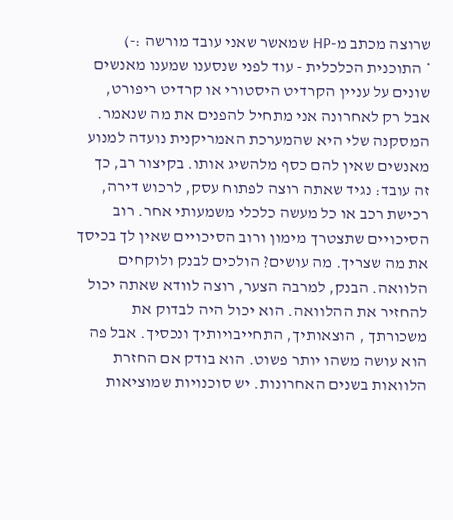שרוצה מכתב מ-HP שמאשר שאני עובד מורשה :-)
* התוכנית הכלכלית - עוד לפני שנסענו שמענו מאנשים שונים על עניין הקרדיט היסטורי או קרדיט ריפורט, אבל רק לאחרונה אני מתחיל להפנים את מה שנאמר. המסקנה שלי היא שהמערכת האמריקנית נועדה למנוע מאנשים שאין להם כסף מלהשיג אותו. בקיצור רב, כך זה עובד: נגיד שאתה רוצה לפתוח עסק, לרכוש דירה, רכישת רכב או כל מעשה כלכלי משמעותי אחר. רוב הסיכויים שתצטרך מימון ורוב הסיכויים שאין לך בכיסך את מה שצריך. מה עושים? הולכים לבנק ולוקחים הלוואה. הבנק, למרבה הצער, רוצה לוודא שאתה יכול להחזיר את ההלוואה. הוא יכול היה לבדוק את משכורתך , הוצאותיך, התחייבויותיך ונכסיך. אבל פה הוא עושה משהו יותר פשוט. הוא בודק אם החזרת הלוואות בשנים האחרונות. יש סוכנויות שמוציאות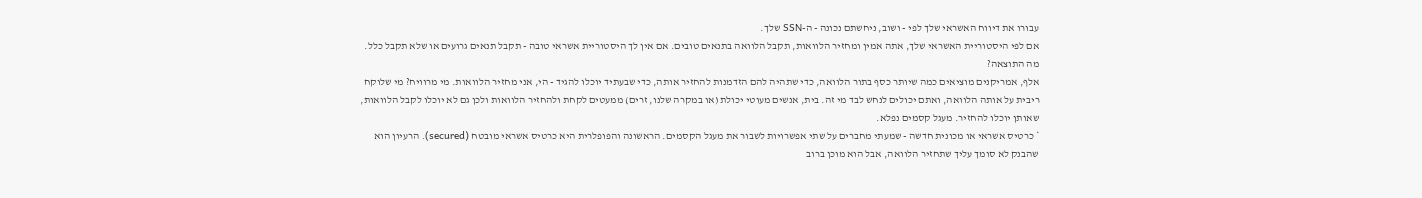עבורו את דיווח האשראי שלך לפי - ושוב, ניחשתם נכונה - ה-SSN שלך.
אם לפי היסטוריית האשראי שלך, אתה אמין ומחזיר הלוואות, תקבל הלוואה בתנאים טובים. אם אין לך היסטוריית אשראי טובה - תקבל תנאים גרועים או שלא תקבל כלל.
מה התוצאה?
אלף, אמריקנים מוציאים כמה שיותר כסף בתור הלוואה, כדי שתהיה להם הזדמנות להחזיר אותה, כדי שבעתיד יוכלו להגיד - הי, אני מחזיר הלוואות. מי מרוויח? מי שלוקח ריבית על אותה הלוואה, ואתם יכולים לנחש לבד מי זה. בית, אנשים מעוטי יכולת (או במקרה שלנו, זרים) ממעטים לקחת ולהחזיר הלוואות ולכן גם לא יוכלו לקבל הלוואות, שאותן יוכלו להחזיר. מעגל קסמים נפלא.
* כרטיס אשראי או מכונית חדשה - שמעתי מחברים על שתי אפשרויות לשבור את מעגל הקסמים. הראשונה והפופלרית היא כרטיס אשראי מובטח (secured). הרעיון הוא שהבנק לא סומך עליך שתחזיר הלוואה, אבל הוא מוכן ברוב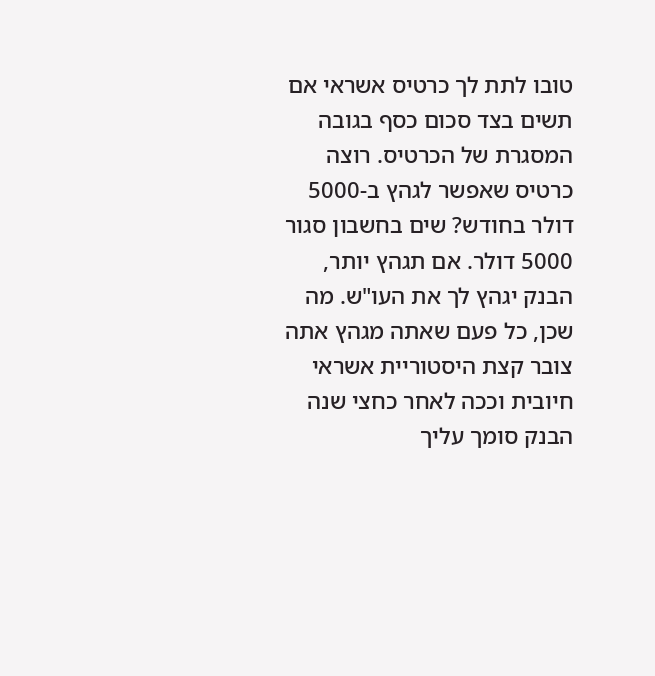טובו לתת לך כרטיס אשראי אם תשים בצד סכום כסף בגובה המסגרת של הכרטיס. רוצה כרטיס שאפשר לגהץ ב-5000 דולר בחודש? שים בחשבון סגור 5000 דולר. אם תגהץ יותר, הבנק יגהץ לך את העו"ש. מה שכן, כל פעם שאתה מגהץ אתה צובר קצת היסטוריית אשראי חיובית וככה לאחר כחצי שנה הבנק סומך עליך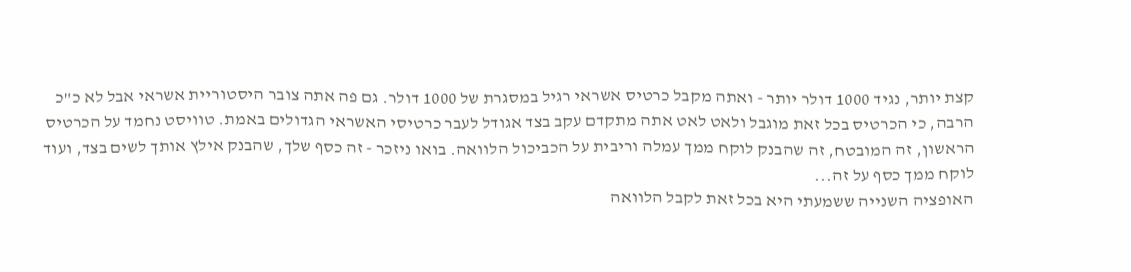קצת יותר, נגיד 1000 דולר יותר - ואתה מקבל כרטיס אשראי רגיל במסגרת של 1000 דולר. גם פה אתה צובר היסטוריית אשראי אבל לא כ"כ הרבה, כי הכרטיס בכל זאת מוגבל ולאט לאט אתה מתקדם עקב בצד אגודל לעבר כרטיסי האשראי הגדולים באמת. טוויסט נחמד על הכרטיס הראשון, זה המובטח, זה שהבנק לוקח ממך עמלה וריבית על הכביכול הלוואה. בואו ניזכר - זה כסף שלך, שהבנק אילץ אותך לשים בצד, ועוד לוקח ממך כסף על זה...
האופציה השנייה ששמעתי היא בכל זאת לקבל הלוואה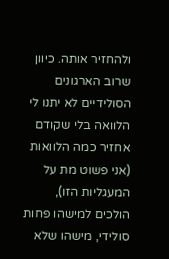ולהחזיר אותה. כיוון שרוב הארגונים הסולידיים לא יתנו לי הלוואה בלי שקודם אחזיר כמה הלוואות (אני פשוט מת על המעגליות הזו), הולכים למישהו פחות סולידי, מישהו שלא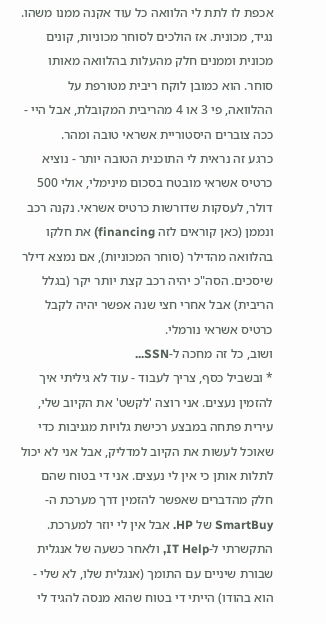אכפת לו לתת לי הלוואה כל עוד אקנה ממנו משהו. נגיד, מכונית. אז הולכים לסוחר מכוניות, קונים מכונית וממנים חלק מהעלות בהלוואה מאותו סוחר. הוא כמובן לוקח ריבית מטורפת על ההלוואה, פי 3 או 4 מהריבית המקובלת, אבל היי - ככה צוברים היסטוריית אשראי טובה ומהר.
כרגע זה נראית לי התוכנית הטובה יותר - נוציא כרטיס אשראי מובטח בסכום מינימלי, אולי 500 דולר, לעסקות שדורשות כרטיס אשראי. נקנה רכב ונממן (כאן קוראים לזה financing) את חלקו בהלוואה מהדילר (סוחר המכוניות), אם נמצא דילר שיסכים. הסה"כ יהיה רכב קצת יותר יקר (בגלל הריבית) אבל אחרי חצי שנה אפשר יהיה לקבל כרטיס אשראי נורמלי.
ושוב, כל זה מחכה ל-SSN...
* ובשביל כסף, צריך לעבוד - עוד לא גיליתי איך להזמין נעצים. אני רוצה 'לקשט' את הקיוב שלי, עירית פתחה במבצע רכישת גלויות מגניבות כדי שאוכל לעשות את הקיוב למדליק, אבל אני לא יכול לתלות אותן כי אין לי נעצים. אני די בטוח שהם חלק מהדברים שאפשר להזמין דרך מערכת ה-SmartBuy של HP. אבל אין לי יוזר למערכת. התקשרתי ל-IT Help, ולאחר כשעה של אנגלית שבורת שיניים עם התומך (אנגלית שלו, לא שלי - הוא בהודו) הייתי די בטוח שהוא מנסה להגיד לי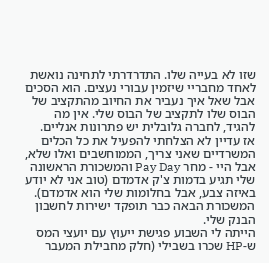שזו לא בעייה שלו. התדרדרתי לתחינה נואשת לאחד מחבריי שיזמין עבורי נעצים. הוא הסכים אבל שאל איך נעביר את החיוב מהתקציב של הבוס שלו לתקציב של הבוס שלי. אין מה להגיד, לחברה גלובלית יש פתרונות אנליים.
אז עדיין לא הצלחתי להפעיל את כל הכלים המשרדיים שאני צריך, הממוחשבים ואלו שלא, אבל היי - מחר Pay Day והמשכורת הראשונה שלי תגיע בדמות צ'ק אדמדם (טוב אני לא יודע באיזה צבע, אבל בחלומות שלי הוא אדמדם). המשכורת הבאה כבר תופקד ישירות לחשבון הבנק שלי.
הייתה לי השבוע פגישת ייעוץ עם יועצי המס ש-HP שכרו בשבילי (חלק מחבילת המעבר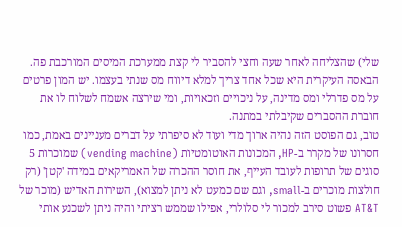שלי) שהצליחה לאחר שעה וחצי להסביר לי קצת ממערכת המיסים המורכבת פה. הבאסה העיקרית היא שכל אחד צריך למלא דיווח מס שנתי בעצמו. יש המון פרטים על מס פדרלי ומס מדינה, על ניכויים וזכאויות, ומי שירצה אשמח לשלוח לו את חוברת ההסברים שקיבלתי במתנה.
טוב, גם הפוסט הזה נהיה ארוך מדי ועוד לא סיפרתי על דברים מעניינים באמת, כמו חסרונו של מקרר ב-HP, המכונות האוטומטיות (vending machine) שמוכרות 5 סוגים של תרופות לעובד העייף, את חוסר ההכרה של האמריקאים במידה 'קטן' (רק חולצות מוכרים ב-small, וגם שם כמעט לא ניתן למצוא), השירות האדיש (מוכר של AT&T פשוט סירב למכור לי סלולרי, אפילו שממש רציתי והיה ניתן לשכנע אותי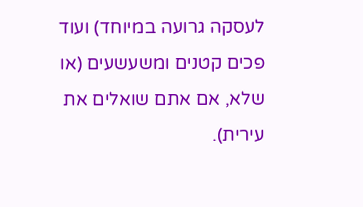לעסקה גרועה במיוחד) ועוד פכים קטנים ומשעשעים (או שלא, אם אתם שואלים את עירית).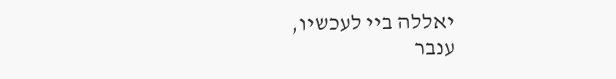יאללה ביי לעכשיו,
ענבר